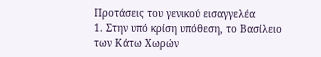Προτάσεις του γενικού εισαγγελέα
1. Στην υπό κρίση υπόθεση, το Βασίλειο των Κάτω Χωρών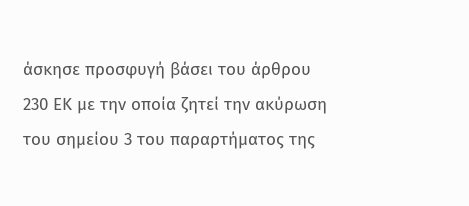άσκησε προσφυγή βάσει του άρθρου 230 ΕΚ με την οποία ζητεί την ακύρωση του σημείου 3 του παραρτήματος της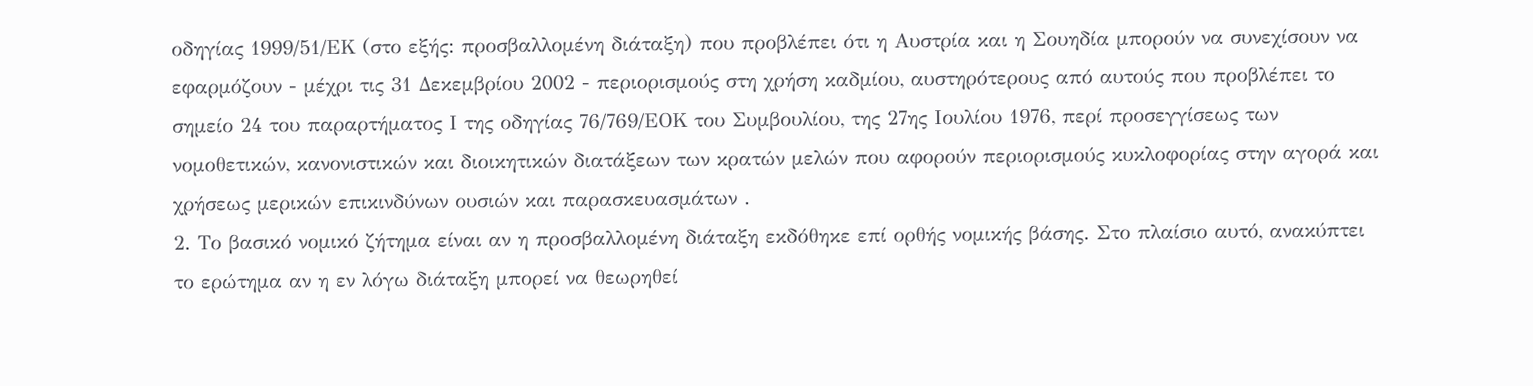οδηγίας 1999/51/ΕΚ (στο εξής: προσβαλλομένη διάταξη) που προβλέπει ότι η Αυστρία και η Σουηδία μπορούν να συνεχίσουν να εφαρμόζουν - μέχρι τις 31 Δεκεμβρίου 2002 - περιορισμούς στη χρήση καδμίου, αυστηρότερους από αυτούς που προβλέπει το σημείο 24 του παραρτήματος Ι της οδηγίας 76/769/ΕΟΚ του Συμβουλίου, της 27ης Ιουλίου 1976, περί προσεγγίσεως των νομοθετικών, κανονιστικών και διοικητικών διατάξεων των κρατών μελών που αφορούν περιορισμούς κυκλοφορίας στην αγορά και χρήσεως μερικών επικινδύνων ουσιών και παρασκευασμάτων .
2. Το βασικό νομικό ζήτημα είναι αν η προσβαλλομένη διάταξη εκδόθηκε επί ορθής νομικής βάσης. Στο πλαίσιο αυτό, ανακύπτει το ερώτημα αν η εν λόγω διάταξη μπορεί να θεωρηθεί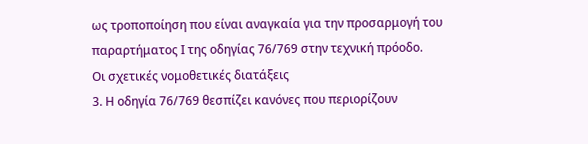ως τροποποίηση που είναι αναγκαία για την προσαρμογή του παραρτήματος Ι της οδηγίας 76/769 στην τεχνική πρόοδο.
Οι σχετικές νομοθετικές διατάξεις
3. Η οδηγία 76/769 θεσπίζει κανόνες που περιορίζουν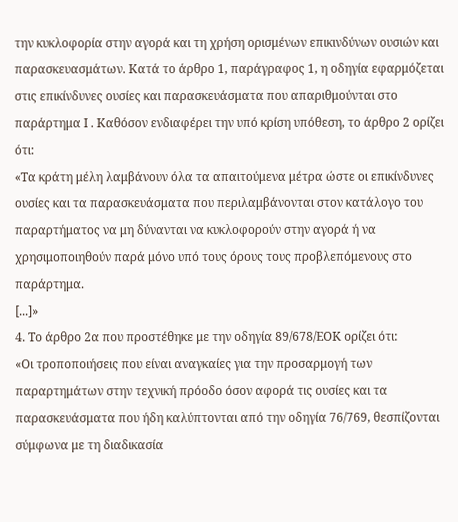την κυκλοφορία στην αγορά και τη χρήση ορισμένων επικινδύνων ουσιών και παρασκευασμάτων. Κατά το άρθρο 1, παράγραφος 1, η οδηγία εφαρμόζεται στις επικίνδυνες ουσίες και παρασκευάσματα που απαριθμούνται στο παράρτημα Ι . Καθόσον ενδιαφέρει την υπό κρίση υπόθεση, το άρθρο 2 ορίζει ότι:
«Τα κράτη μέλη λαμβάνουν όλα τα απαιτούμενα μέτρα ώστε οι επικίνδυνες ουσίες και τα παρασκευάσματα που περιλαμβάνονται στον κατάλογο του παραρτήματος να μη δύνανται να κυκλοφορούν στην αγορά ή να χρησιμοποιηθούν παρά μόνο υπό τους όρους τους προβλεπόμενους στο παράρτημα.
[...]»
4. Το άρθρο 2α που προστέθηκε με την οδηγία 89/678/ΕΟΚ ορίζει ότι:
«Οι τροποποιήσεις που είναι αναγκαίες για την προσαρμογή των παραρτημάτων στην τεχνική πρόοδο όσον αφορά τις ουσίες και τα παρασκευάσματα που ήδη καλύπτονται από την οδηγία 76/769, θεσπίζονται σύμφωνα με τη διαδικασία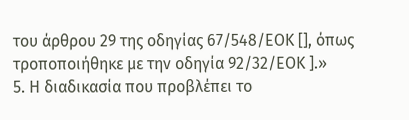του άρθρου 29 της οδηγίας 67/548/ΕΟΚ [], όπως τροποποιήθηκε με την οδηγία 92/32/ΕΟΚ ].»
5. Η διαδικασία που προβλέπει το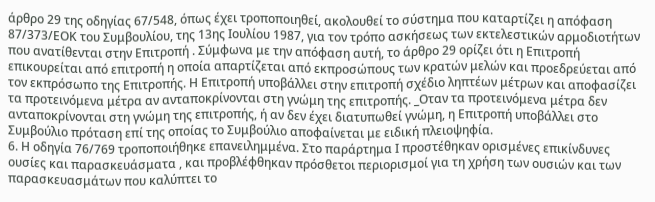άρθρο 29 της οδηγίας 67/548, όπως έχει τροποποιηθεί, ακολουθεί το σύστημα που καταρτίζει η απόφαση 87/373/ΕΟΚ του Συμβουλίου, της 13ης Ιουλίου 1987, για τον τρόπο ασκήσεως των εκτελεστικών αρμοδιοτήτων που ανατίθενται στην Επιτροπή . Σύμφωνα με την απόφαση αυτή, το άρθρο 29 ορίζει ότι η Επιτροπή επικουρείται από επιτροπή η οποία απαρτίζεται από εκπροσώπους των κρατών μελών και προεδρεύεται από τον εκπρόσωπο της Επιτροπής. Η Επιτροπή υποβάλλει στην επιτροπή σχέδιο ληπτέων μέτρων και αποφασίζει τα προτεινόμενα μέτρα αν ανταποκρίνονται στη γνώμη της επιτροπής. _Οταν τα προτεινόμενα μέτρα δεν ανταποκρίνονται στη γνώμη της επιτροπής, ή αν δεν έχει διατυπωθεί γνώμη, η Επιτροπή υποβάλλει στο Συμβούλιο πρόταση επί της οποίας το Συμβούλιο αποφαίνεται με ειδική πλειοψηφία.
6. Η οδηγία 76/769 τροποποιήθηκε επανειλημμένα. Στο παράρτημα Ι προστέθηκαν ορισμένες επικίνδυνες ουσίες και παρασκευάσματα , και προβλέφθηκαν πρόσθετοι περιορισμοί για τη χρήση των ουσιών και των παρασκευασμάτων που καλύπτει το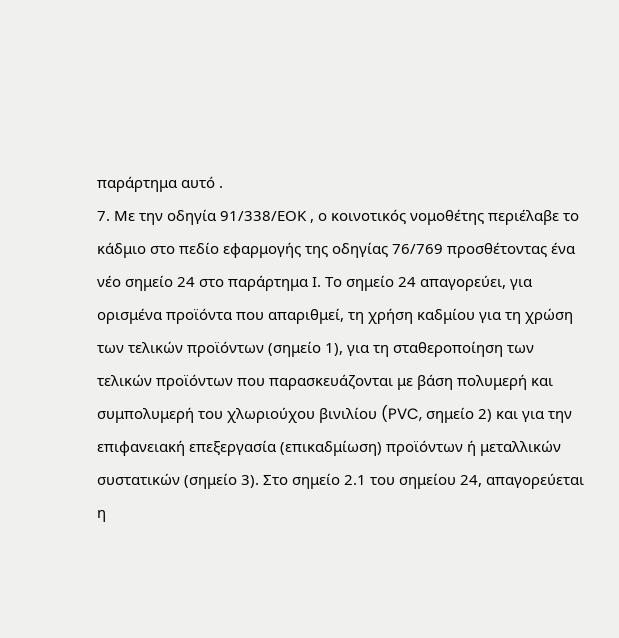παράρτημα αυτό .
7. Με την οδηγία 91/338/ΕΟΚ , ο κοινοτικός νομοθέτης περιέλαβε το κάδμιο στο πεδίο εφαρμογής της οδηγίας 76/769 προσθέτοντας ένα νέο σημείο 24 στο παράρτημα Ι. Το σημείο 24 απαγορεύει, για ορισμένα προϊόντα που απαριθμεί, τη χρήση καδμίου για τη χρώση των τελικών προϊόντων (σημείο 1), για τη σταθεροποίηση των τελικών προϊόντων που παρασκευάζονται με βάση πολυμερή και συμπολυμερή του χλωριούχου βινιλίου (PVC, σημείο 2) και για την επιφανειακή επεξεργασία (επικαδμίωση) προϊόντων ή μεταλλικών συστατικών (σημείο 3). Στο σημείο 2.1 του σημείου 24, απαγορεύεται η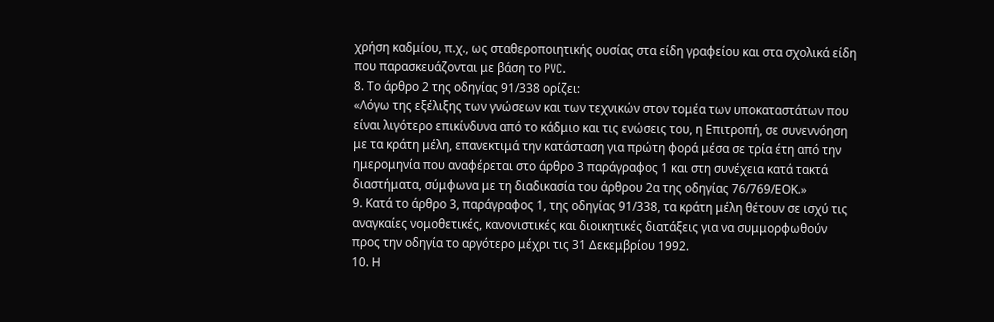χρήση καδμίου, π.χ., ως σταθεροποιητικής ουσίας στα είδη γραφείου και στα σχολικά είδη που παρασκευάζονται με βάση το PVC.
8. Το άρθρο 2 της οδηγίας 91/338 ορίζει:
«Λόγω της εξέλιξης των γνώσεων και των τεχνικών στον τομέα των υποκαταστάτων που είναι λιγότερο επικίνδυνα από το κάδμιο και τις ενώσεις του, η Επιτροπή, σε συνεννόηση με τα κράτη μέλη, επανεκτιμά την κατάσταση για πρώτη φορά μέσα σε τρία έτη από την ημερομηνία που αναφέρεται στο άρθρο 3 παράγραφος 1 και στη συνέχεια κατά τακτά διαστήματα, σύμφωνα με τη διαδικασία του άρθρου 2α της οδηγίας 76/769/ΕΟΚ.»
9. Κατά το άρθρο 3, παράγραφος 1, της οδηγίας 91/338, τα κράτη μέλη θέτουν σε ισχύ τις αναγκαίες νομοθετικές, κανονιστικές και διοικητικές διατάξεις για να συμμορφωθούν προς την οδηγία το αργότερο μέχρι τις 31 Δεκεμβρίου 1992.
10. Η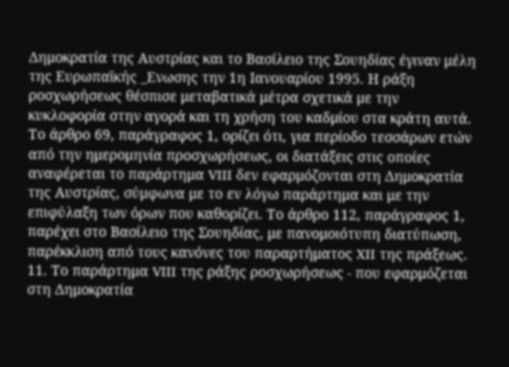Δημοκρατία της Αυστρίας και το Βασίλειο της Σουηδίας έγιναν μέλη της Ευρωπαϊκής _Ενωσης την 1η Ιανουαρίου 1995. Η ράξη ροσχωρήσεως θέσπισε μεταβατικά μέτρα σχετικά με την κυκλοφορία στην αγορά και τη χρήση του καδμίου στα κράτη αυτά. Το άρθρο 69, παράγραφος 1, ορίζει ότι, για περίοδο τεσσάρων ετών από την ημερομηνία προσχωρήσεως, οι διατάξεις στις οποίες αναφέρεται το παράρτημα VIII δεν εφαρμόζονται στη Δημοκρατία της Αυστρίας, σύμφωνα με το εν λόγω παράρτημα και με την επιφύλαξη των όρων που καθορίζει. Το άρθρο 112, παράγραφος 1, παρέχει στο Βασίλειο της Σουηδίας, με πανομοιότυπη διατύπωση, παρέκκλιση από τους κανόνες του παραρτήματος XII της πράξεως.
11. Το παράρτημα VIII της ράξης ροσχωρήσεως - που εφαρμόζεται στη Δημοκρατία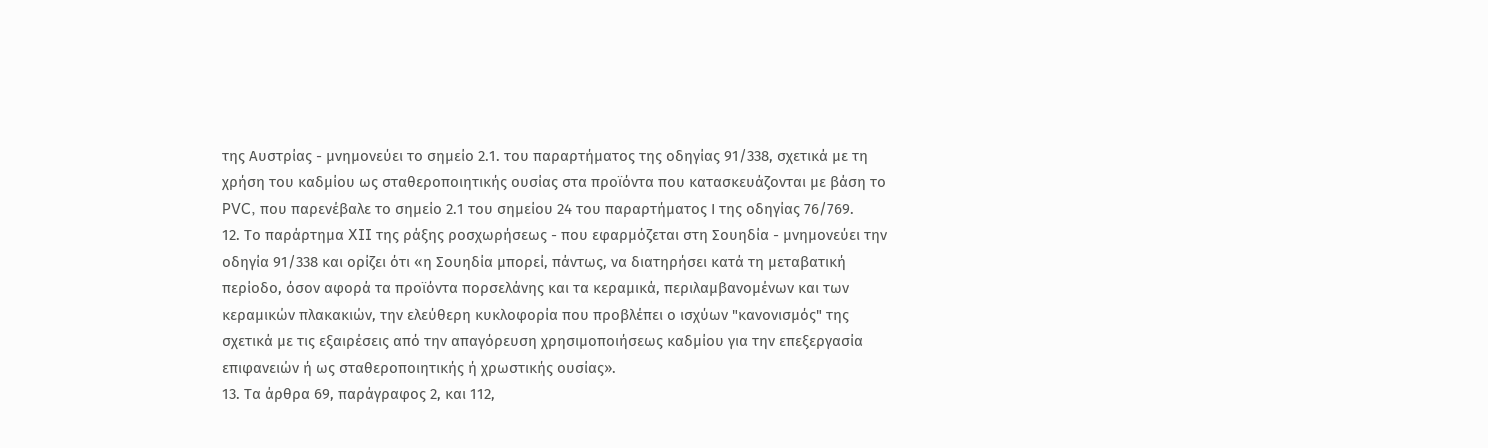της Αυστρίας - μνημονεύει το σημείο 2.1. του παραρτήματος της οδηγίας 91/338, σχετικά με τη χρήση του καδμίου ως σταθεροποιητικής ουσίας στα προϊόντα που κατασκευάζονται με βάση το PVC, που παρενέβαλε το σημείο 2.1 του σημείου 24 του παραρτήματος Ι της οδηγίας 76/769.
12. Το παράρτημα XII της ράξης ροσχωρήσεως - που εφαρμόζεται στη Σουηδία - μνημονεύει την οδηγία 91/338 και ορίζει ότι «η Σουηδία μπορεί, πάντως, να διατηρήσει κατά τη μεταβατική περίοδο, όσον αφορά τα προϊόντα πορσελάνης και τα κεραμικά, περιλαμβανομένων και των κεραμικών πλακακιών, την ελεύθερη κυκλοφορία που προβλέπει ο ισχύων "κανονισμός" της σχετικά με τις εξαιρέσεις από την απαγόρευση χρησιμοποιήσεως καδμίου για την επεξεργασία επιφανειών ή ως σταθεροποιητικής ή χρωστικής ουσίας».
13. Τα άρθρα 69, παράγραφος 2, και 112,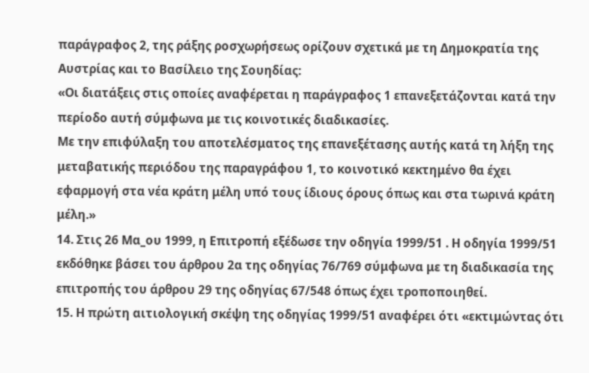παράγραφος 2, της ράξης ροσχωρήσεως ορίζουν σχετικά με τη Δημοκρατία της Αυστρίας και το Βασίλειο της Σουηδίας:
«Οι διατάξεις στις οποίες αναφέρεται η παράγραφος 1 επανεξετάζονται κατά την περίοδο αυτή σύμφωνα με τις κοινοτικές διαδικασίες.
Με την επιφύλαξη του αποτελέσματος της επανεξέτασης αυτής κατά τη λήξη της μεταβατικής περιόδου της παραγράφου 1, το κοινοτικό κεκτημένο θα έχει εφαρμογή στα νέα κράτη μέλη υπό τους ίδιους όρους όπως και στα τωρινά κράτη μέλη.»
14. Στις 26 Μα_ου 1999, η Επιτροπή εξέδωσε την οδηγία 1999/51 . Η οδηγία 1999/51 εκδόθηκε βάσει του άρθρου 2α της οδηγίας 76/769 σύμφωνα με τη διαδικασία της επιτροπής του άρθρου 29 της οδηγίας 67/548 όπως έχει τροποποιηθεί.
15. Η πρώτη αιτιολογική σκέψη της οδηγίας 1999/51 αναφέρει ότι «εκτιμώντας ότι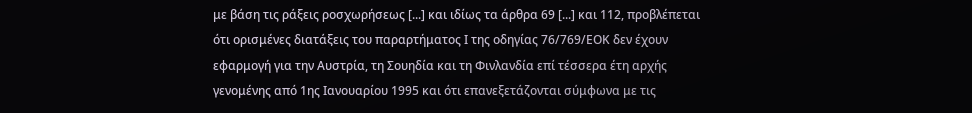με βάση τις ράξεις ροσχωρήσεως [...] και ιδίως τα άρθρα 69 [...] και 112, προβλέπεται ότι ορισμένες διατάξεις του παραρτήματος Ι της οδηγίας 76/769/ΕΟΚ δεν έχουν εφαρμογή για την Αυστρία, τη Σουηδία και τη Φινλανδία επί τέσσερα έτη αρχής γενομένης από 1ης Ιανουαρίου 1995 και ότι επανεξετάζονται σύμφωνα με τις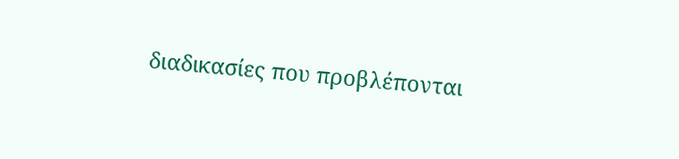διαδικασίες που προβλέπονται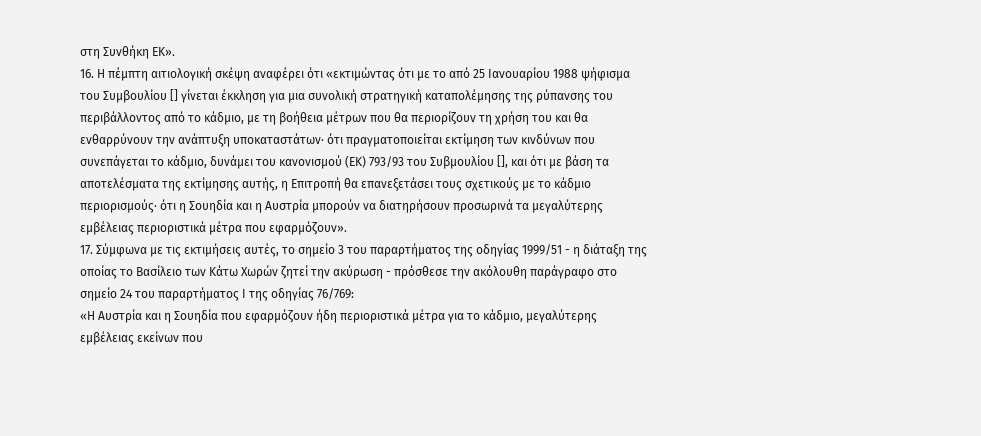στη Συνθήκη ΕΚ».
16. Η πέμπτη αιτιολογική σκέψη αναφέρει ότι «εκτιμώντας ότι με το από 25 Ιανουαρίου 1988 ψήφισμα του Συμβουλίου [] γίνεται έκκληση για μια συνολική στρατηγική καταπολέμησης της ρύπανσης του περιβάλλοντος από το κάδμιο, με τη βοήθεια μέτρων που θα περιορίζουν τη χρήση του και θα ενθαρρύνουν την ανάπτυξη υποκαταστάτων· ότι πραγματοποιείται εκτίμηση των κινδύνων που συνεπάγεται το κάδμιο, δυνάμει του κανονισμού (ΕΚ) 793/93 του Συβμουλίου [], και ότι με βάση τα αποτελέσματα της εκτίμησης αυτής, η Επιτροπή θα επανεξετάσει τους σχετικούς με το κάδμιο περιορισμούς· ότι η Σουηδία και η Αυστρία μπορούν να διατηρήσουν προσωρινά τα μεγαλύτερης εμβέλειας περιοριστικά μέτρα που εφαρμόζουν».
17. Σύμφωνα με τις εκτιμήσεις αυτές, το σημείο 3 του παραρτήματος της οδηγίας 1999/51 - η διάταξη της οποίας το Βασίλειο των Κάτω Χωρών ζητεί την ακύρωση - πρόσθεσε την ακόλουθη παράγραφο στο σημείο 24 του παραρτήματος Ι της οδηγίας 76/769:
«Η Αυστρία και η Σουηδία που εφαρμόζουν ήδη περιοριστικά μέτρα για το κάδμιο, μεγαλύτερης εμβέλειας εκείνων που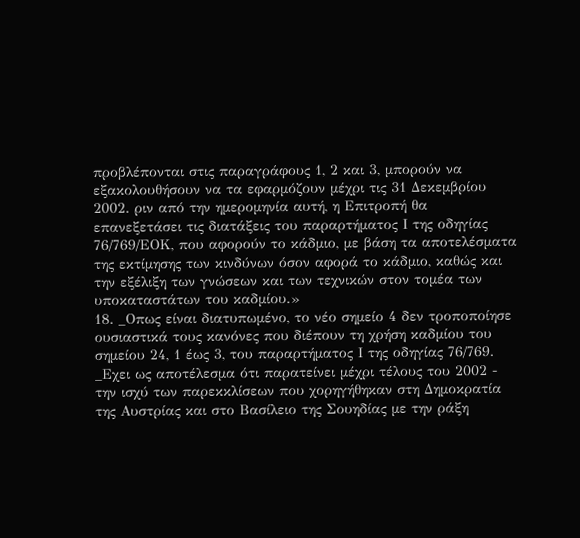προβλέπονται στις παραγράφους 1, 2 και 3, μπορούν να εξακολουθήσουν να τα εφαρμόζουν μέχρι τις 31 Δεκεμβρίου 2002. ριν από την ημερομηνία αυτή, η Επιτροπή θα επανεξετάσει τις διατάξεις του παραρτήματος Ι της οδηγίας 76/769/ΕΟΚ, που αφορούν το κάδμιο, με βάση τα αποτελέσματα της εκτίμησης των κινδύνων όσον αφορά το κάδμιο, καθώς και την εξέλιξη των γνώσεων και των τεχνικών στον τομέα των υποκαταστάτων του καδμίου.»
18. _Οπως είναι διατυπωμένο, το νέο σημείο 4 δεν τροποποίησε ουσιαστικά τους κανόνες που διέπουν τη χρήση καδμίου του σημείου 24, 1 έως 3, του παραρτήματος Ι της οδηγίας 76/769. _Εχει ως αποτέλεσμα ότι παρατείνει μέχρι τέλους του 2002 - την ισχύ των παρεκκλίσεων που χορηγήθηκαν στη Δημοκρατία της Αυστρίας και στο Βασίλειο της Σουηδίας με την ράξη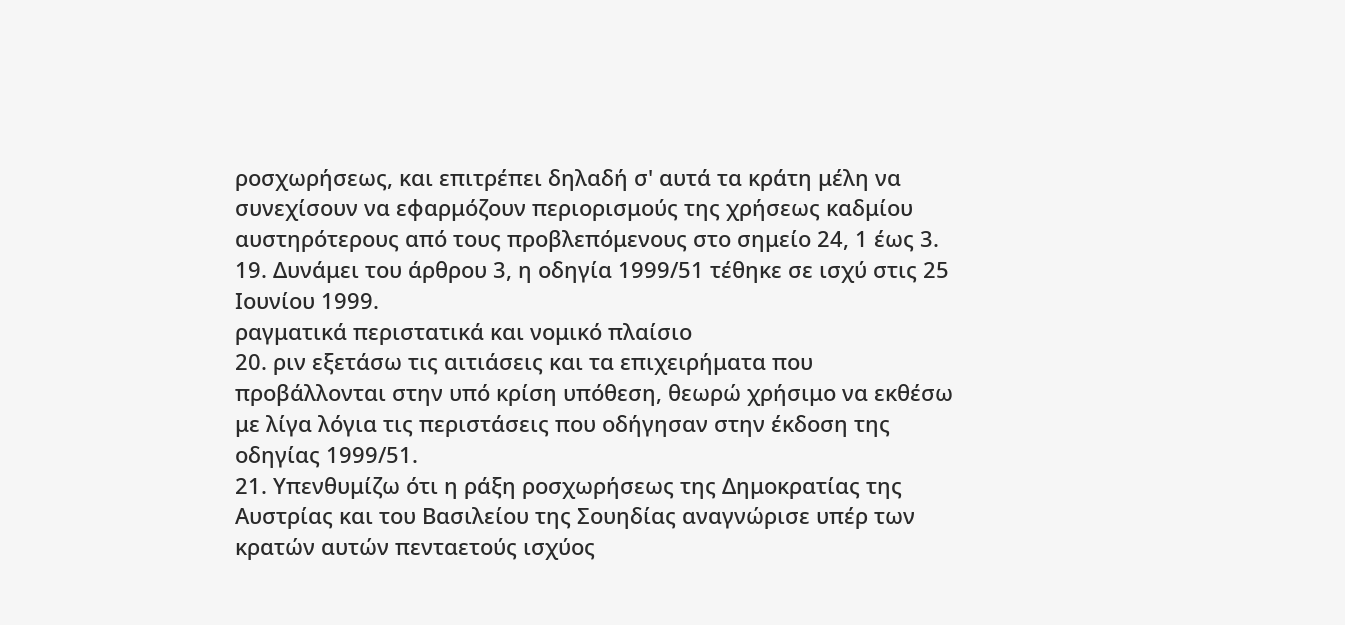ροσχωρήσεως, και επιτρέπει δηλαδή σ' αυτά τα κράτη μέλη να συνεχίσουν να εφαρμόζουν περιορισμούς της χρήσεως καδμίου αυστηρότερους από τους προβλεπόμενους στο σημείο 24, 1 έως 3.
19. Δυνάμει του άρθρου 3, η οδηγία 1999/51 τέθηκε σε ισχύ στις 25 Ιουνίου 1999.
ραγματικά περιστατικά και νομικό πλαίσιο
20. ριν εξετάσω τις αιτιάσεις και τα επιχειρήματα που προβάλλονται στην υπό κρίση υπόθεση, θεωρώ χρήσιμο να εκθέσω με λίγα λόγια τις περιστάσεις που οδήγησαν στην έκδοση της οδηγίας 1999/51.
21. Υπενθυμίζω ότι η ράξη ροσχωρήσεως της Δημοκρατίας της Αυστρίας και του Βασιλείου της Σουηδίας αναγνώρισε υπέρ των κρατών αυτών πενταετούς ισχύος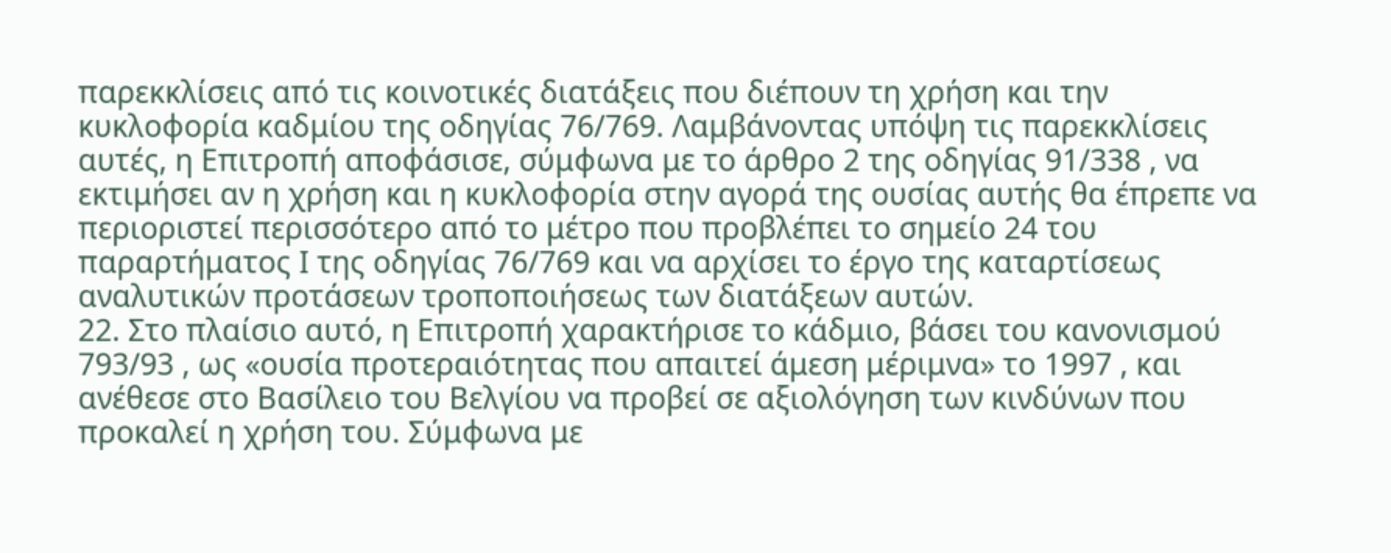παρεκκλίσεις από τις κοινοτικές διατάξεις που διέπουν τη χρήση και την κυκλοφορία καδμίου της οδηγίας 76/769. Λαμβάνοντας υπόψη τις παρεκκλίσεις αυτές, η Επιτροπή αποφάσισε, σύμφωνα με το άρθρο 2 της οδηγίας 91/338 , να εκτιμήσει αν η χρήση και η κυκλοφορία στην αγορά της ουσίας αυτής θα έπρεπε να περιοριστεί περισσότερο από το μέτρο που προβλέπει το σημείο 24 του παραρτήματος Ι της οδηγίας 76/769 και να αρχίσει το έργο της καταρτίσεως αναλυτικών προτάσεων τροποποιήσεως των διατάξεων αυτών.
22. Στο πλαίσιο αυτό, η Επιτροπή χαρακτήρισε το κάδμιο, βάσει του κανονισμού 793/93 , ως «ουσία προτεραιότητας που απαιτεί άμεση μέριμνα» το 1997 , και ανέθεσε στο Βασίλειο του Βελγίου να προβεί σε αξιολόγηση των κινδύνων που προκαλεί η χρήση του. Σύμφωνα με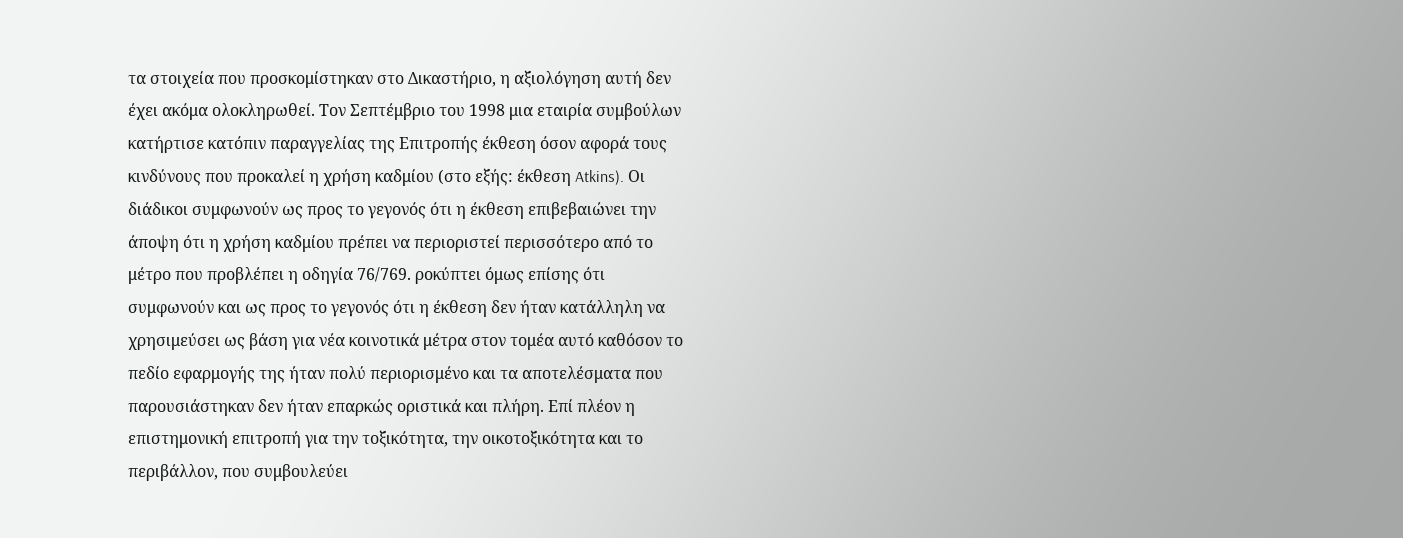τα στοιχεία που προσκομίστηκαν στο Δικαστήριο, η αξιολόγηση αυτή δεν έχει ακόμα ολοκληρωθεί. Τον Σεπτέμβριο του 1998 μια εταιρία συμβούλων κατήρτισε κατόπιν παραγγελίας της Επιτροπής έκθεση όσον αφορά τους κινδύνους που προκαλεί η χρήση καδμίου (στο εξής: έκθεση Atkins). Οι διάδικοι συμφωνούν ως προς το γεγονός ότι η έκθεση επιβεβαιώνει την άποψη ότι η χρήση καδμίου πρέπει να περιοριστεί περισσότερο από το μέτρο που προβλέπει η οδηγία 76/769. ροκύπτει όμως επίσης ότι συμφωνούν και ως προς το γεγονός ότι η έκθεση δεν ήταν κατάλληλη να χρησιμεύσει ως βάση για νέα κοινοτικά μέτρα στον τομέα αυτό καθόσον το πεδίο εφαρμογής της ήταν πολύ περιορισμένο και τα αποτελέσματα που παρουσιάστηκαν δεν ήταν επαρκώς οριστικά και πλήρη. Επί πλέον η επιστημονική επιτροπή για την τοξικότητα, την οικοτοξικότητα και το περιβάλλον, που συμβουλεύει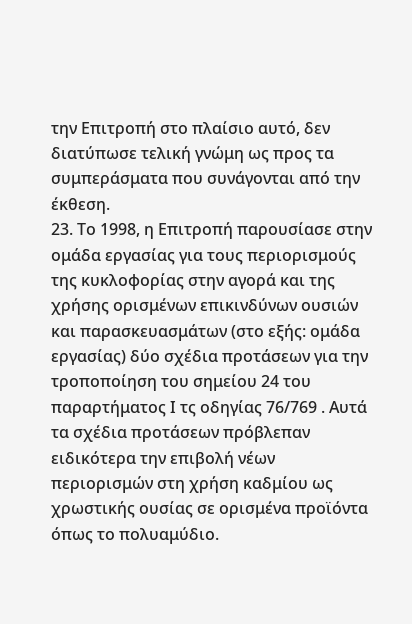την Επιτροπή στο πλαίσιο αυτό, δεν διατύπωσε τελική γνώμη ως προς τα συμπεράσματα που συνάγονται από την έκθεση.
23. Το 1998, η Επιτροπή παρουσίασε στην ομάδα εργασίας για τους περιορισμούς της κυκλοφορίας στην αγορά και της χρήσης ορισμένων επικινδύνων ουσιών και παρασκευασμάτων (στο εξής: ομάδα εργασίας) δύο σχέδια προτάσεων για την τροποποίηση του σημείου 24 του παραρτήματος Ι τς οδηγίας 76/769 . Αυτά τα σχέδια προτάσεων πρόβλεπαν ειδικότερα την επιβολή νέων περιορισμών στη χρήση καδμίου ως χρωστικής ουσίας σε ορισμένα προϊόντα όπως το πολυαμύδιο.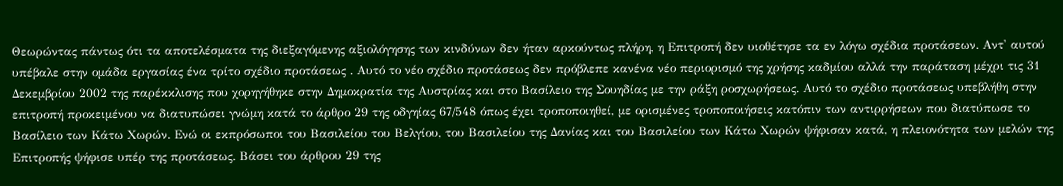Θεωρώντας πάντως ότι τα αποτελέσματα της διεξαγόμενης αξιολόγησης των κινδύνων δεν ήταν αρκούντως πλήρη, η Επιτροπή δεν υιοθέτησε τα εν λόγω σχέδια προτάσεων. Αντ' αυτού υπέβαλε στην ομάδα εργασίας ένα τρίτο σχέδιο προτάσεως . Αυτό το νέο σχέδιο προτάσεως δεν πρόβλεπε κανένα νέο περιορισμό της χρήσης καδμίου αλλά την παράταση μέχρι τις 31 Δεκεμβρίου 2002 της παρέκκλισης που χορηγήθηκε στην Δημοκρατία της Αυστρίας και στο Βασίλειο της Σουηδίας με την ράξη ροσχωρήσεως. Αυτό το σχέδιο προτάσεως υπεβλήθη στην επιτροπή προκειμένου να διατυπώσει γνώμη κατά το άρθρο 29 της οδγηίας 67/548 όπως έχει τροποποιηθεί, με ορισμένες τροποποιήσεις κατόπιν των αντιρρήσεων που διατύπωσε το Βασίλειο των Κάτω Χωρών. Ενώ οι εκπρόσωποι του Βασιλείου του Βελγίου, του Βασιλείου της Δανίας και του Βασιλείου των Κάτω Χωρών ψήφισαν κατά, η πλειονότητα των μελών της Επιτροπής ψήφισε υπέρ της προτάσεως. Βάσει του άρθρου 29 της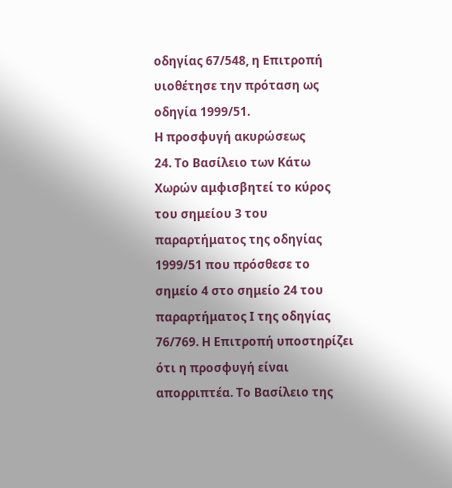οδηγίας 67/548, η Επιτροπή υιοθέτησε την πρόταση ως οδηγία 1999/51.
Η προσφυγή ακυρώσεως
24. Το Βασίλειο των Κάτω Χωρών αμφισβητεί το κύρος του σημείου 3 του παραρτήματος της οδηγίας 1999/51 που πρόσθεσε το σημείο 4 στο σημείο 24 του παραρτήματος Ι της οδηγίας 76/769. Η Επιτροπή υποστηρίζει ότι η προσφυγή είναι απορριπτέα. Το Βασίλειο της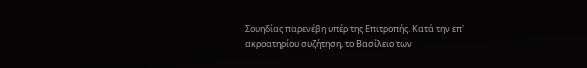Σουηδίας παρενέβη υπέρ της Επιτροπής. Κατά την επ' ακροατηρίου συζήτηση, το Βασίλειο των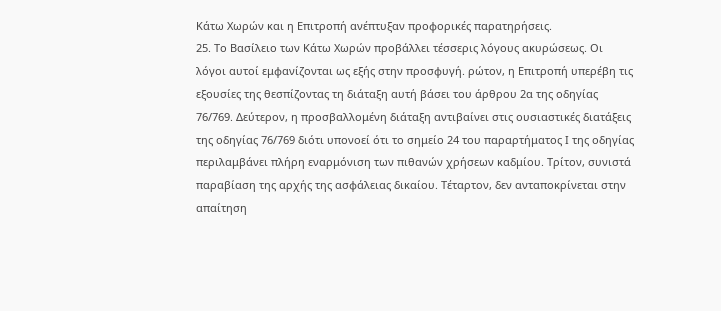Κάτω Χωρών και η Επιτροπή ανέπτυξαν προφορικές παρατηρήσεις.
25. Το Βασίλειο των Κάτω Χωρών προβάλλει τέσσερις λόγους ακυρώσεως. Οι λόγοι αυτοί εμφανίζονται ως εξής στην προσφυγή. ρώτον, η Επιτροπή υπερέβη τις εξουσίες της θεσπίζοντας τη διάταξη αυτή βάσει του άρθρου 2α της οδηγίας 76/769. Δεύτερον, η προσβαλλομένη διάταξη αντιβαίνει στις ουσιαστικές διατάξεις της οδηγίας 76/769 διότι υπονοεί ότι το σημείο 24 του παραρτήματος Ι της οδηγίας περιλαμβάνει πλήρη εναρμόνιση των πιθανών χρήσεων καδμίου. Τρίτον, συνιστά παραβίαση της αρχής της ασφάλειας δικαίου. Τέταρτον, δεν ανταποκρίνεται στην απαίτηση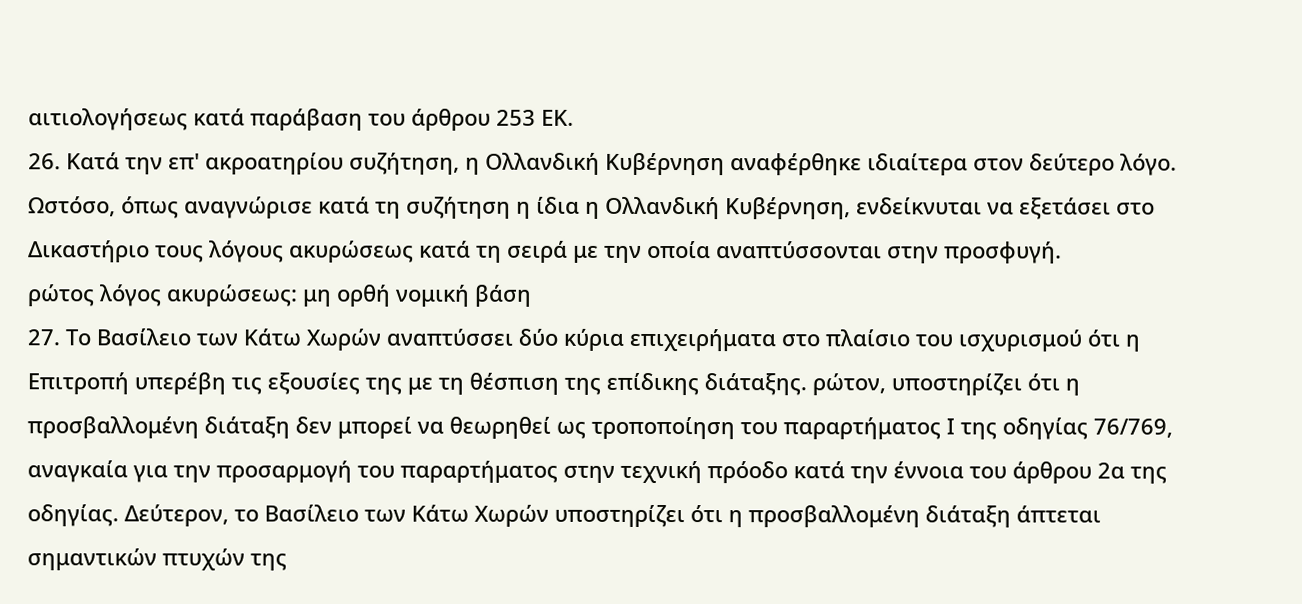αιτιολογήσεως κατά παράβαση του άρθρου 253 ΕΚ.
26. Κατά την επ' ακροατηρίου συζήτηση, η Ολλανδική Κυβέρνηση αναφέρθηκε ιδιαίτερα στον δεύτερο λόγο. Ωστόσο, όπως αναγνώρισε κατά τη συζήτηση η ίδια η Ολλανδική Κυβέρνηση, ενδείκνυται να εξετάσει στο Δικαστήριο τους λόγους ακυρώσεως κατά τη σειρά με την οποία αναπτύσσονται στην προσφυγή.
ρώτος λόγος ακυρώσεως: μη ορθή νομική βάση
27. Το Βασίλειο των Κάτω Χωρών αναπτύσσει δύο κύρια επιχειρήματα στο πλαίσιο του ισχυρισμού ότι η Επιτροπή υπερέβη τις εξουσίες της με τη θέσπιση της επίδικης διάταξης. ρώτον, υποστηρίζει ότι η προσβαλλομένη διάταξη δεν μπορεί να θεωρηθεί ως τροποποίηση του παραρτήματος Ι της οδηγίας 76/769, αναγκαία για την προσαρμογή του παραρτήματος στην τεχνική πρόοδο κατά την έννοια του άρθρου 2α της οδηγίας. Δεύτερον, το Βασίλειο των Κάτω Χωρών υποστηρίζει ότι η προσβαλλομένη διάταξη άπτεται σημαντικών πτυχών της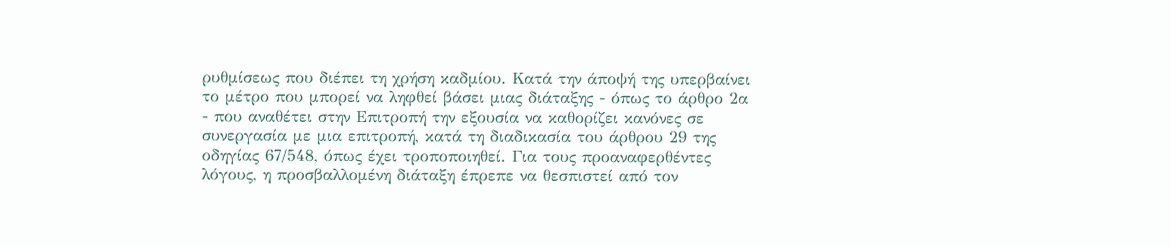ρυθμίσεως που διέπει τη χρήση καδμίου. Κατά την άποψή της υπερβαίνει το μέτρο που μπορεί να ληφθεί βάσει μιας διάταξης - όπως το άρθρο 2α - που αναθέτει στην Επιτροπή την εξουσία να καθορίζει κανόνες σε συνεργασία με μια επιτροπή, κατά τη διαδικασία του άρθρου 29 της οδηγίας 67/548, όπως έχει τροποποιηθεί. Για τους προαναφερθέντες λόγους, η προσβαλλομένη διάταξη έπρεπε να θεσπιστεί από τον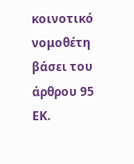κοινοτικό νομοθέτη βάσει του άρθρου 95 ΕΚ.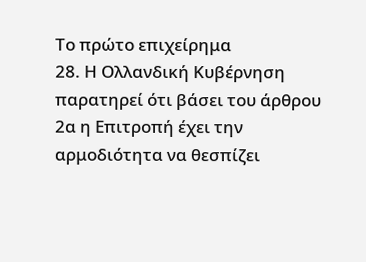Το πρώτο επιχείρημα
28. Η Ολλανδική Κυβέρνηση παρατηρεί ότι βάσει του άρθρου 2α η Επιτροπή έχει την αρμοδιότητα να θεσπίζει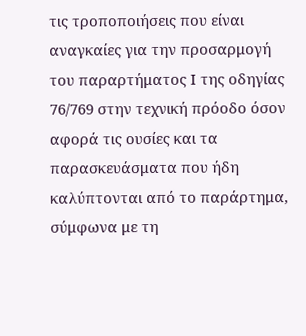τις τροποποιήσεις που είναι αναγκαίες για την προσαρμογή του παραρτήματος Ι της οδηγίας 76/769 στην τεχνική πρόοδο όσον αφορά τις ουσίες και τα παρασκευάσματα που ήδη καλύπτονται από το παράρτημα, σύμφωνα με τη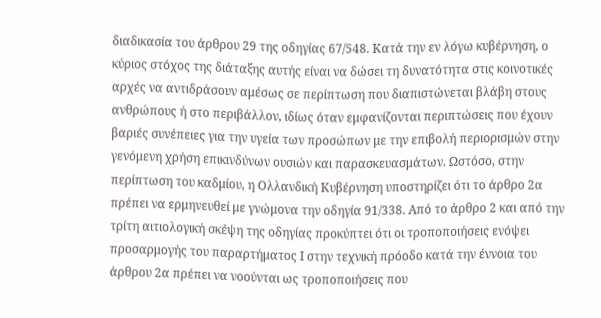διαδικασία του άρθρου 29 της οδηγίας 67/548. Κατά την εν λόγω κυβέρνηση, ο κύριος στόχος της διάταξης αυτής είναι να δώσει τη δυνατότητα στις κοινοτικές αρχές να αντιδράσουν αμέσως σε περίπτωση που διαπιστώνεται βλάβη στους ανθρώπους ή στο περιβάλλον, ιδίως όταν εμφανίζονται περιπτώσεις που έχουν βαριές συνέπειες για την υγεία των προσώπων με την επιβολή περιορισμών στην γενόμενη χρήση επικινδύνων ουσιών και παρασκευασμάτων. Ωστόσο, στην περίπτωση του καδμίου, η Ολλανδική Κυβέρνηση υποστηρίζει ότι το άρθρο 2α πρέπει να ερμηνευθεί με γνώμονα την οδηγία 91/338. Από το άρθρο 2 και από την τρίτη αιτιολογική σκέψη της οδηγίας προκύπτει ότι οι τροποποιήσεις ενόψει προσαρμογής του παραρτήματος Ι στην τεχνική πρόοδο κατά την έννοια του άρθρου 2α πρέπει να νοούνται ως τροποποιήσεις που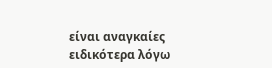είναι αναγκαίες ειδικότερα λόγω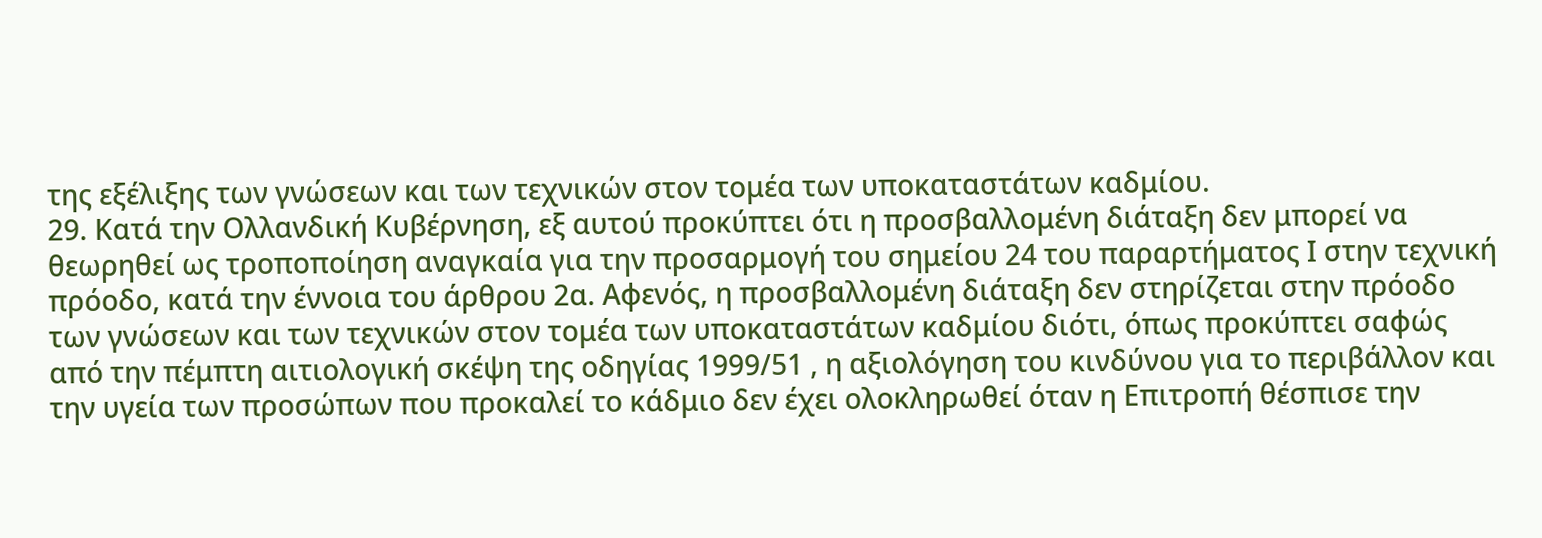της εξέλιξης των γνώσεων και των τεχνικών στον τομέα των υποκαταστάτων καδμίου.
29. Κατά την Ολλανδική Κυβέρνηση, εξ αυτού προκύπτει ότι η προσβαλλομένη διάταξη δεν μπορεί να θεωρηθεί ως τροποποίηση αναγκαία για την προσαρμογή του σημείου 24 του παραρτήματος Ι στην τεχνική πρόοδο, κατά την έννοια του άρθρου 2α. Αφενός, η προσβαλλομένη διάταξη δεν στηρίζεται στην πρόοδο των γνώσεων και των τεχνικών στον τομέα των υποκαταστάτων καδμίου διότι, όπως προκύπτει σαφώς από την πέμπτη αιτιολογική σκέψη της οδηγίας 1999/51 , η αξιολόγηση του κινδύνου για το περιβάλλον και την υγεία των προσώπων που προκαλεί το κάδμιο δεν έχει ολοκληρωθεί όταν η Επιτροπή θέσπισε την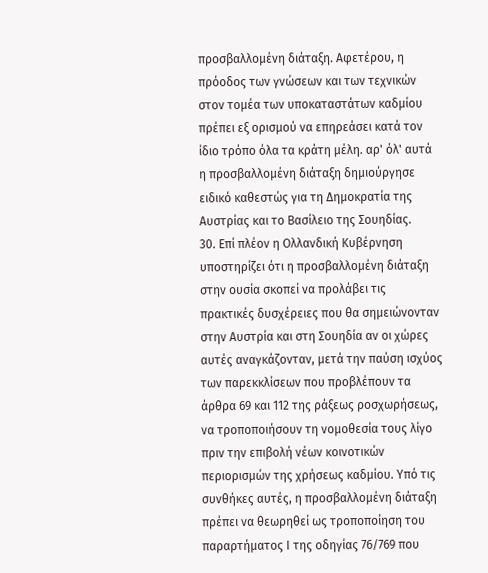προσβαλλομένη διάταξη. Αφετέρου, η πρόοδος των γνώσεων και των τεχνικών στον τομέα των υποκαταστάτων καδμίου πρέπει εξ ορισμού να επηρεάσει κατά τον ίδιο τρόπο όλα τα κράτη μέλη. αρ' όλ' αυτά η προσβαλλομένη διάταξη δημιούργησε ειδικό καθεστώς για τη Δημοκρατία της Αυστρίας και το Βασίλειο της Σουηδίας.
30. Επί πλέον η Ολλανδική Κυβέρνηση υποστηρίζει ότι η προσβαλλομένη διάταξη στην ουσία σκοπεί να προλάβει τις πρακτικές δυσχέρειες που θα σημειώνονταν στην Αυστρία και στη Σουηδία αν οι χώρες αυτές αναγκάζονταν, μετά την παύση ισχύος των παρεκκλίσεων που προβλέπουν τα άρθρα 69 και 112 της ράξεως ροσχωρήσεως, να τροποποιήσουν τη νομοθεσία τους λίγο πριν την επιβολή νέων κοινοτικών περιορισμών της χρήσεως καδμίου. Υπό τις συνθήκες αυτές, η προσβαλλομένη διάταξη πρέπει να θεωρηθεί ως τροποποίηση του παραρτήματος Ι της οδηγίας 76/769 που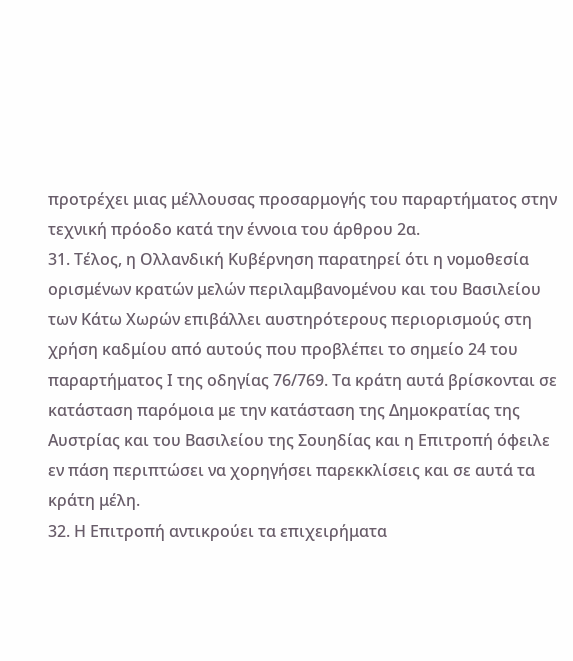προτρέχει μιας μέλλουσας προσαρμογής του παραρτήματος στην τεχνική πρόοδο κατά την έννοια του άρθρου 2α.
31. Τέλος, η Ολλανδική Κυβέρνηση παρατηρεί ότι η νομοθεσία ορισμένων κρατών μελών περιλαμβανομένου και του Βασιλείου των Κάτω Χωρών επιβάλλει αυστηρότερους περιορισμούς στη χρήση καδμίου από αυτούς που προβλέπει το σημείο 24 του παραρτήματος Ι της οδηγίας 76/769. Τα κράτη αυτά βρίσκονται σε κατάσταση παρόμοια με την κατάσταση της Δημοκρατίας της Αυστρίας και του Βασιλείου της Σουηδίας και η Επιτροπή όφειλε εν πάση περιπτώσει να χορηγήσει παρεκκλίσεις και σε αυτά τα κράτη μέλη.
32. Η Επιτροπή αντικρούει τα επιχειρήματα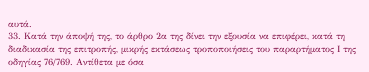αυτά.
33. Κατά την άποψή της, το άρθρο 2α της δίνει την εξουσία να επιφέρει, κατά τη διαδικασία της επιτροπής, μικρής εκτάσεως τροποποιήσεις του παραρτήματος Ι της οδηγίας 76/769. Αντίθετα με όσα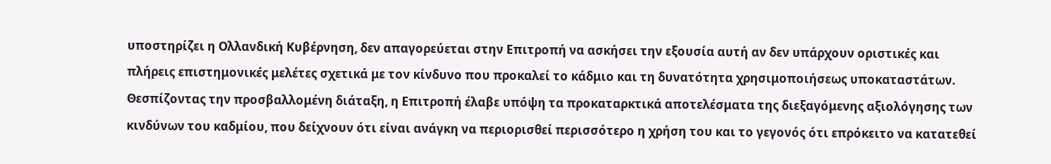υποστηρίζει η Ολλανδική Κυβέρνηση, δεν απαγορεύεται στην Επιτροπή να ασκήσει την εξουσία αυτή αν δεν υπάρχουν οριστικές και πλήρεις επιστημονικές μελέτες σχετικά με τον κίνδυνο που προκαλεί το κάδμιο και τη δυνατότητα χρησιμοποιήσεως υποκαταστάτων. Θεσπίζοντας την προσβαλλομένη διάταξη, η Επιτροπή έλαβε υπόψη τα προκαταρκτικά αποτελέσματα της διεξαγόμενης αξιολόγησης των κινδύνων του καδμίου, που δείχνουν ότι είναι ανάγκη να περιορισθεί περισσότερο η χρήση του και το γεγονός ότι επρόκειτο να κατατεθεί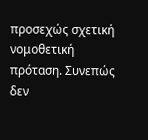προσεχώς σχετική νομοθετική πρόταση. Συνεπώς δεν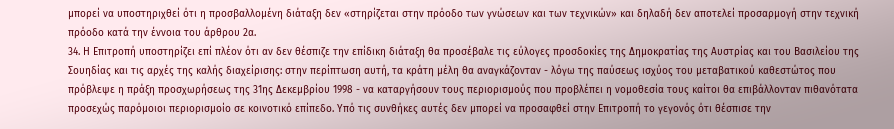μπορεί να υποστηριχθεί ότι η προσβαλλομένη διάταξη δεν «στηρίζεται στην πρόοδο των γνώσεων και των τεχνικών» και δηλαδή δεν αποτελεί προσαρμογή στην τεχνική πρόοδο κατά την έννοια του άρθρου 2α.
34. Η Επιτροπή υποστηρίζει επί πλέον ότι αν δεν θέσπιζε την επίδικη διάταξη θα προσέβαλε τις εύλογες προσδοκίες της Δημοκρατίας της Αυστρίας και του Βασιλείου της Σουηδίας και τις αρχές της καλής διαχείρισης: στην περίπτωση αυτή, τα κράτη μέλη θα αναγκάζονταν - λόγω της παύσεως ισχύος του μεταβατικού καθεστώτος που πρόβλεψε η πράξη προσχωρήσεως της 31ης Δεκεμβρίου 1998 - να καταργήσουν τους περιορισμούς που προβλέπει η νομοθεσία τους καίτοι θα επιβάλλονταν πιθανότατα προσεχώς παρόμοιοι περιορισμοίο σε κοινοτικό επίπεδο. Υπό τις συνθήκες αυτές δεν μπορεί να προσαφθεί στην Επιτροπή το γεγονός ότι θέσπισε την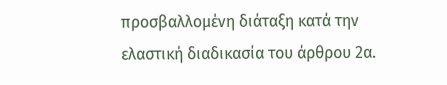προσβαλλομένη διάταξη κατά την ελαστική διαδικασία του άρθρου 2α.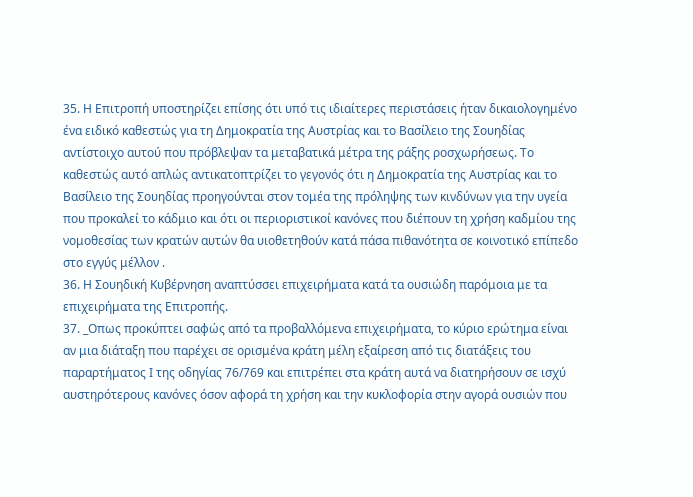35. Η Επιτροπή υποστηρίζει επίσης ότι υπό τις ιδιαίτερες περιστάσεις ήταν δικαιολογημένο ένα ειδικό καθεστώς για τη Δημοκρατία της Αυστρίας και το Βασίλειο της Σουηδίας αντίστοιχο αυτού που πρόβλεψαν τα μεταβατικά μέτρα της ράξης ροσχωρήσεως. Το καθεστώς αυτό απλώς αντικατοπτρίζει το γεγονός ότι η Δημοκρατία της Αυστρίας και το Βασίλειο της Σουηδίας προηγούνται στον τομέα της πρόληψης των κινδύνων για την υγεία που προκαλεί το κάδμιο και ότι οι περιοριστικοί κανόνες που διέπουν τη χρήση καδμίου της νομοθεσίας των κρατών αυτών θα υιοθετηθούν κατά πάσα πιθανότητα σε κοινοτικό επίπεδο στο εγγύς μέλλον .
36. Η Σουηδική Κυβέρνηση αναπτύσσει επιχειρήματα κατά τα ουσιώδη παρόμοια με τα επιχειρήματα της Επιτροπής.
37. _Οπως προκύπτει σαφώς από τα προβαλλόμενα επιχειρήματα, το κύριο ερώτημα είναι αν μια διάταξη που παρέχει σε ορισμένα κράτη μέλη εξαίρεση από τις διατάξεις του παραρτήματος Ι της οδηγίας 76/769 και επιτρέπει στα κράτη αυτά να διατηρήσουν σε ισχύ αυστηρότερους κανόνες όσον αφορά τη χρήση και την κυκλοφορία στην αγορά ουσιών που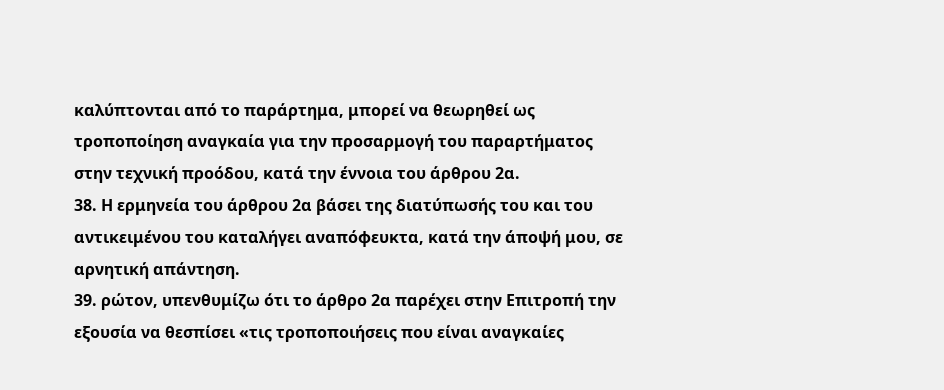καλύπτονται από το παράρτημα, μπορεί να θεωρηθεί ως τροποποίηση αναγκαία για την προσαρμογή του παραρτήματος στην τεχνική προόδου, κατά την έννοια του άρθρου 2α.
38. Η ερμηνεία του άρθρου 2α βάσει της διατύπωσής του και του αντικειμένου του καταλήγει αναπόφευκτα, κατά την άποψή μου, σε αρνητική απάντηση.
39. ρώτον, υπενθυμίζω ότι το άρθρο 2α παρέχει στην Επιτροπή την εξουσία να θεσπίσει «τις τροποποιήσεις που είναι αναγκαίες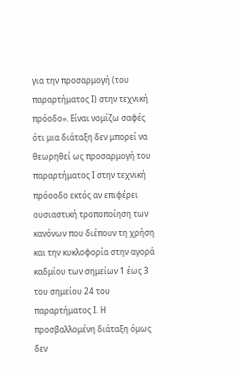για την προσαρμογή (του παραρτήματος Ι) στην τεχνική πρόοδο». Είναι νομίζω σαφές ότι μια διάταξη δεν μπορεί να θεωρηθεί ως προσαρμογή του παραρτήματος Ι στην τεχνική πρόοοδο εκτός αν επιφέρει ουσιαστική τροποποίηση των κανόνων που διέπουν τη χρήση και την κυκλοφορία στην αγορά καδμίου των σημείων 1 έως 3 του σημείου 24 του παραρτήματος Ι. Η προσβαλλομένη διάταξη όμως δεν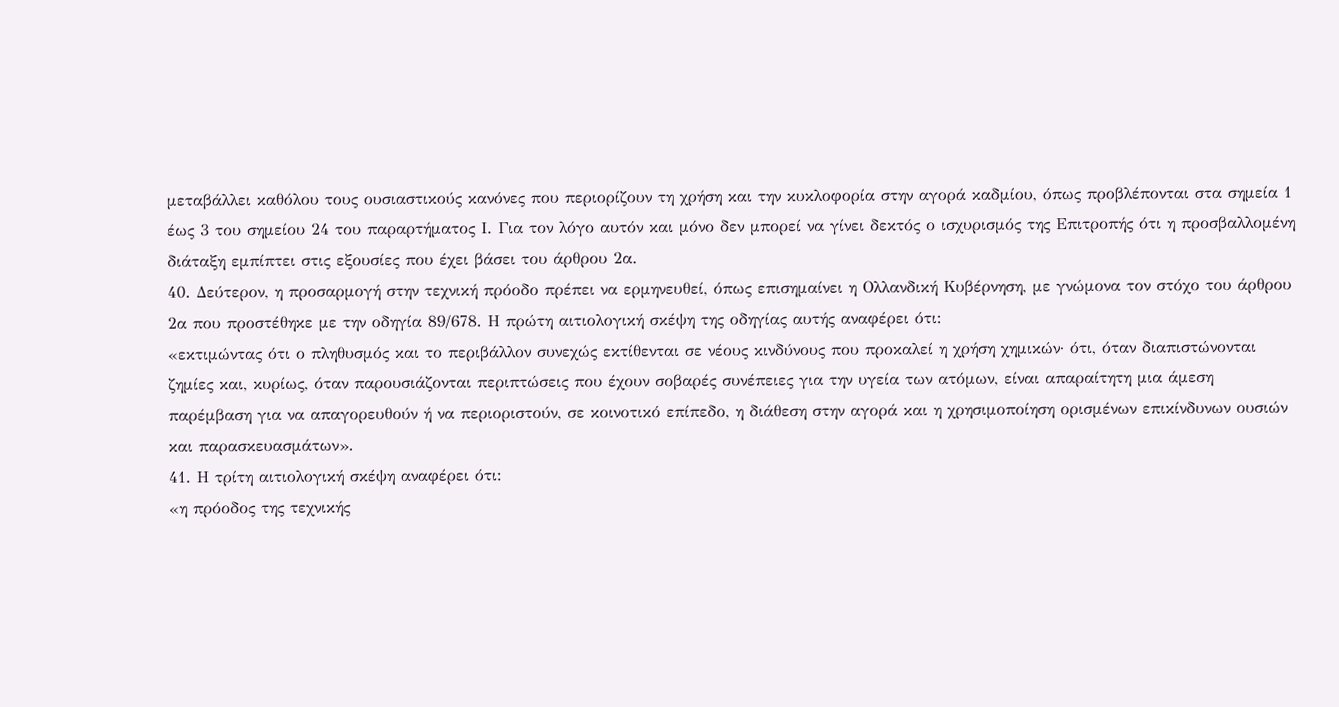μεταβάλλει καθόλου τους ουσιαστικούς κανόνες που περιορίζουν τη χρήση και την κυκλοφορία στην αγορά καδμίου, όπως προβλέπονται στα σημεία 1 έως 3 του σημείου 24 του παραρτήματος Ι. Για τον λόγο αυτόν και μόνο δεν μπορεί να γίνει δεκτός ο ισχυρισμός της Επιτροπής ότι η προσβαλλομένη διάταξη εμπίπτει στις εξουσίες που έχει βάσει του άρθρου 2α.
40. Δεύτερον, η προσαρμογή στην τεχνική πρόοδο πρέπει να ερμηνευθεί, όπως επισημαίνει η Ολλανδική Κυβέρνηση, με γνώμονα τον στόχο του άρθρου 2α που προστέθηκε με την οδηγία 89/678. Η πρώτη αιτιολογική σκέψη της οδηγίας αυτής αναφέρει ότι:
«εκτιμώντας ότι ο πληθυσμός και το περιβάλλον συνεχώς εκτίθενται σε νέους κινδύνους που προκαλεί η χρήση χημικών· ότι, όταν διαπιστώνονται ζημίες και, κυρίως, όταν παρουσιάζονται περιπτώσεις που έχουν σοβαρές συνέπειες για την υγεία των ατόμων, είναι απαραίτητη μια άμεση παρέμβαση για να απαγορευθούν ή να περιοριστούν, σε κοινοτικό επίπεδο, η διάθεση στην αγορά και η χρησιμοποίηση ορισμένων επικίνδυνων ουσιών και παρασκευασμάτων».
41. Η τρίτη αιτιολογική σκέψη αναφέρει ότι:
«η πρόοδος της τεχνικής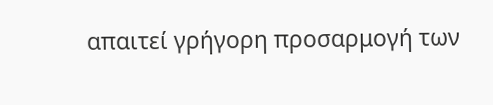απαιτεί γρήγορη προσαρμογή των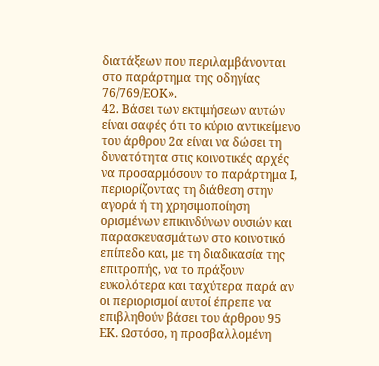διατάξεων που περιλαμβάνονται στο παράρτημα της οδηγίας 76/769/ΕΟΚ».
42. Βάσει των εκτιμήσεων αυτών είναι σαφές ότι το κύριο αντικείμενο του άρθρου 2α είναι να δώσει τη δυνατότητα στις κοινοτικές αρχές να προσαρμόσουν το παράρτημα Ι, περιορίζοντας τη διάθεση στην αγορά ή τη χρησιμοποίηση ορισμένων επικινδύνων ουσιών και παρασκευασμάτων στο κοινοτικό επίπεδο και, με τη διαδικασία της επιτροπής, να το πράξουν ευκολότερα και ταχύτερα παρά αν οι περιορισμοί αυτοί έπρεπε να επιβληθούν βάσει του άρθρου 95 ΕΚ. Ωστόσο, η προσβαλλομένη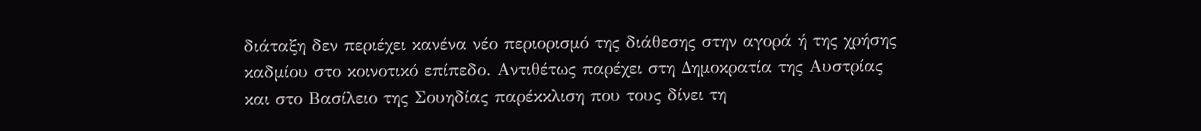διάταξη δεν περιέχει κανένα νέο περιορισμό της διάθεσης στην αγορά ή της χρήσης καδμίου στο κοινοτικό επίπεδο. Αντιθέτως παρέχει στη Δημοκρατία της Αυστρίας και στο Βασίλειο της Σουηδίας παρέκκλιση που τους δίνει τη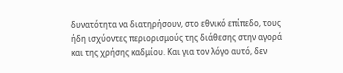δυνατότητα να διατηρήσουν, στο εθνικό επίπεδο, τους ήδη ισχύοντες περιορισμούς της διάθεσης στην αγορά και της χρήσης καδμίου. Και για τον λόγο αυτό, δεν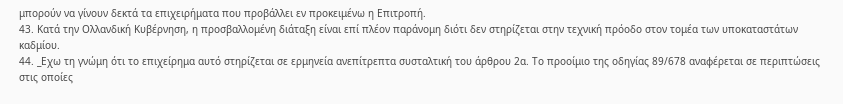μπορούν να γίνουν δεκτά τα επιχειρήματα που προβάλλει εν προκειμένω η Επιτροπή.
43. Κατά την Ολλανδική Κυβέρνηση, η προσβαλλομένη διάταξη είναι επί πλέον παράνομη διότι δεν στηρίζεται στην τεχνική πρόοδο στον τομέα των υποκαταστάτων καδμίου.
44. _Εχω τη γνώμη ότι το επιχείρημα αυτό στηρίζεται σε ερμηνεία ανεπίτρεπτα συσταλτική του άρθρου 2α. Το προοίμιο της οδηγίας 89/678 αναφέρεται σε περιπτώσεις στις οποίες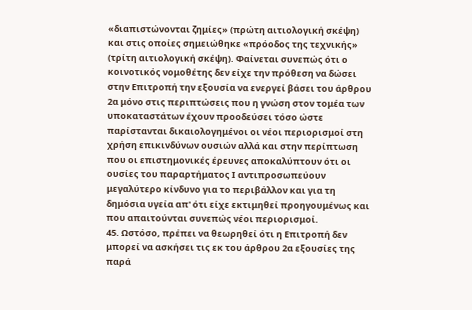«διαπιστώνονται ζημίες» (πρώτη αιτιολογική σκέψη) και στις οποίες σημειώθηκε «πρόοδος της τεχνικής» (τρίτη αιτιολογική σκέψη). Φαίνεται συνεπώς ότι ο κοινοτικός νομοθέτης δεν είχε την πρόθεση να δώσει στην Επιτροπή την εξουσία να ενεργεί βάσει του άρθρου 2α μόνο στις περιπτώσεις που η γνώση στον τομέα των υποκαταστάτων έχουν προοδεύσει τόσο ώστε παρίστανται δικαιολογημένοι οι νέοι περιορισμοί στη χρήση επικινδύνων ουσιών αλλά και στην περίπτωση που οι επιστημονικές έρευνες αποκαλύπτουν ότι οι ουσίες του παραρτήματος Ι αντιπροσωπεύουν μεγαλύτερο κίνδυνο για το περιβάλλον και για τη δημόσια υγεία απ' ότι είχε εκτιμηθεί προηγουμένως και που απαιτούνται συνεπώς νέοι περιορισμοί.
45. Ωστόσο, πρέπει να θεωρηθεί ότι η Επιτροπή δεν μπορεί να ασκήσει τις εκ του άρθρου 2α εξουσίες της παρά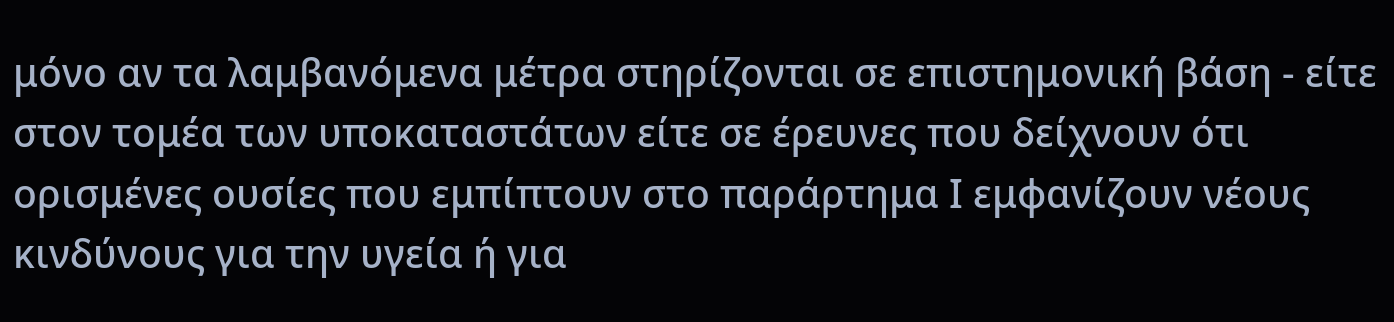μόνο αν τα λαμβανόμενα μέτρα στηρίζονται σε επιστημονική βάση - είτε στον τομέα των υποκαταστάτων είτε σε έρευνες που δείχνουν ότι ορισμένες ουσίες που εμπίπτουν στο παράρτημα Ι εμφανίζουν νέους κινδύνους για την υγεία ή για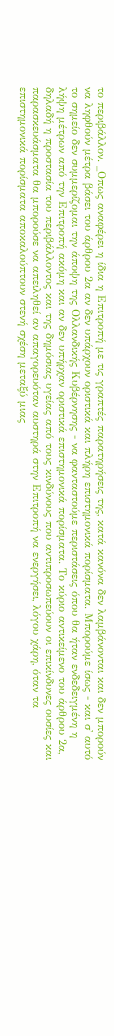το περιβάλλον. _Οπως αναφέρει η ίδια η Επιτροπή με τις γραπτές παρατηρήσεις της, κατά κανόνα δεν λαμβάνονται και δεν μπορούν να ληφθούν μέτρα βάσει του άρθρου 2α αν δεν υπάρχουν οριστικά και πλήρη επιστημονικά πορίσματα. Μπορούμε ίσως - και σ' αυτό το σημείο δεν συμμερίζομαι την άποψη της Ολλανδικής Κυβέρνησης - να φανταστούμε περιστάσεις όπου θα ήταν ενδεδειγμένη η λήψη μέτρων από την Επιτροπή ακόμη και αν δεν υπήρχαν οριστικά επιστημονικά πορίσματα. Το κύριο αντικείμενο του άρθρου 2α, δηλαδή η προστασία του περιβάλλοντος και της δημόσιας υγείας από τους κινδύνους που αντιπροσωπεύουν οι επικίνδυνες ουσίες και παρασκευάσματα θα μπορούσε να απειληθεί αν απαγορευόταν αυστηρά στην Επιτροπή να ενεργήσει, λόγου χάρη, όταν τα επιστημονικά πορίσματα αποκαλούπτουν στενή σχέση μεταξύ μιας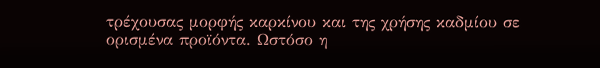τρέχουσας μορφής καρκίνου και της χρήσης καδμίου σε ορισμένα προϊόντα. Ωστόσο η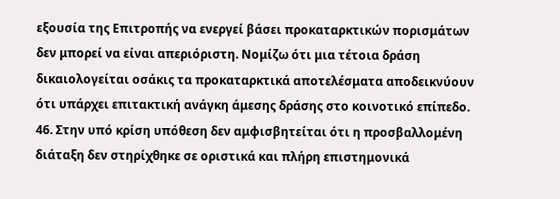εξουσία της Επιτροπής να ενεργεί βάσει προκαταρκτικών πορισμάτων δεν μπορεί να είναι απεριόριστη. Νομίζω ότι μια τέτοια δράση δικαιολογείται οσάκις τα προκαταρκτικά αποτελέσματα αποδεικνύουν ότι υπάρχει επιτακτική ανάγκη άμεσης δράσης στο κοινοτικό επίπεδο.
46. Στην υπό κρίση υπόθεση δεν αμφισβητείται ότι η προσβαλλομένη διάταξη δεν στηρίχθηκε σε οριστικά και πλήρη επιστημονικά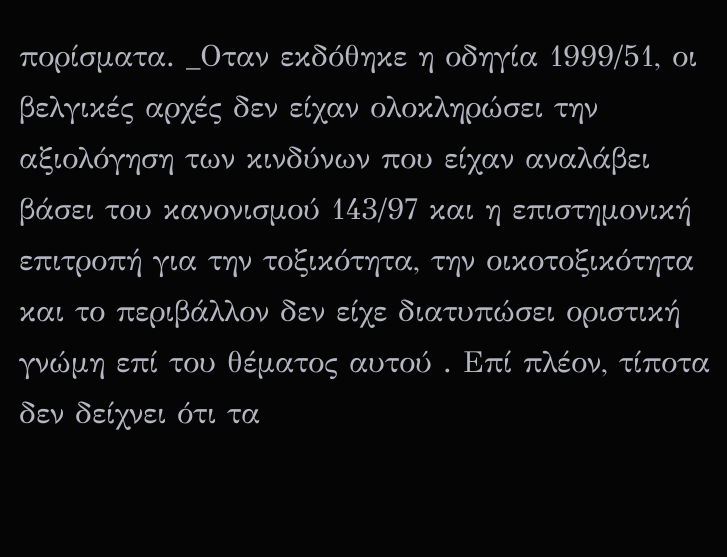πορίσματα. _Οταν εκδόθηκε η οδηγία 1999/51, οι βελγικές αρχές δεν είχαν ολοκληρώσει την αξιολόγηση των κινδύνων που είχαν αναλάβει βάσει του κανονισμού 143/97 και η επιστημονική επιτροπή για την τοξικότητα, την οικοτοξικότητα και το περιβάλλον δεν είχε διατυπώσει οριστική γνώμη επί του θέματος αυτού . Επί πλέον, τίποτα δεν δείχνει ότι τα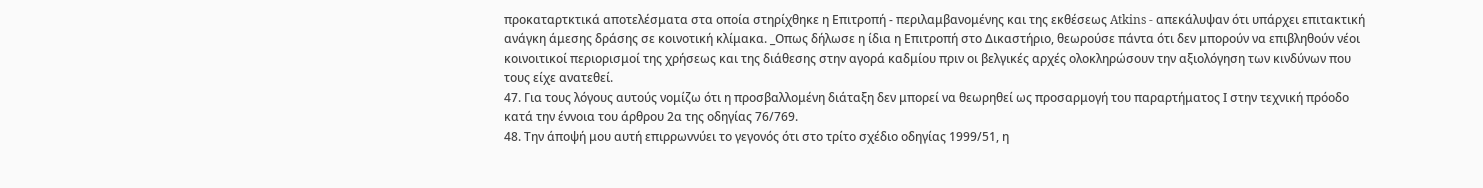προκαταρτκτικά αποτελέσματα στα οποία στηρίχθηκε η Επιτροπή - περιλαμβανομένης και της εκθέσεως Atkins - απεκάλυψαν ότι υπάρχει επιτακτική ανάγκη άμεσης δράσης σε κοινοτική κλίμακα. _Οπως δήλωσε η ίδια η Επιτροπή στο Δικαστήριο, θεωρούσε πάντα ότι δεν μπορούν να επιβληθούν νέοι κοινοιτικοί περιορισμοί της χρήσεως και της διάθεσης στην αγορά καδμίου πριν οι βελγικές αρχές ολοκληρώσουν την αξιολόγηση των κινδύνων που τους είχε ανατεθεί.
47. Για τους λόγους αυτούς νομίζω ότι η προσβαλλομένη διάταξη δεν μπορεί να θεωρηθεί ως προσαρμογή του παραρτήματος Ι στην τεχνική πρόοδο κατά την έννοια του άρθρου 2α της οδηγίας 76/769.
48. Την άποψή μου αυτή επιρρωννύει το γεγονός ότι στο τρίτο σχέδιο οδηγίας 1999/51, η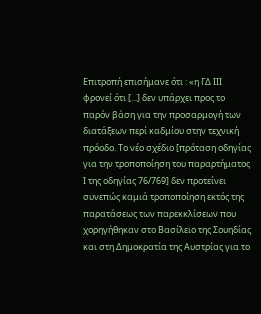Επιτροπή επισήμανε ότι : «η ΓΔ ΙΙΙ φρονεί ότι [...] δεν υπάρχει προς το παρόν βάση για την προσαρμογή των διατάξεων περί καδμίου στην τεχνική πρόοδο. Το νέο σχέδιο [πρόταση οδηγίας για την τροποποίηση του παραρτήματος Ι της οδηγίας 76/769] δεν προτείνει συνεπώς καμιά τροποποίηση εκτός της παρατάσεως των παρεκκλίσεων που χορηγήθηκαν στο Βασίλειο της Σουηδίας και στη Δημοκρατία της Αυστρίας για το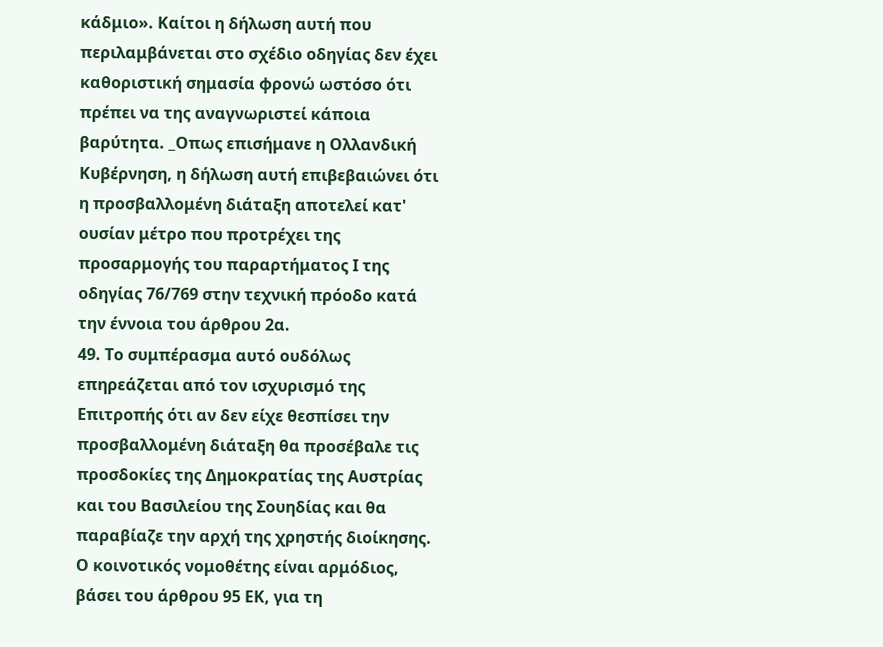κάδμιο». Καίτοι η δήλωση αυτή που περιλαμβάνεται στο σχέδιο οδηγίας δεν έχει καθοριστική σημασία φρονώ ωστόσο ότι πρέπει να της αναγνωριστεί κάποια βαρύτητα. _Οπως επισήμανε η Ολλανδική Κυβέρνηση, η δήλωση αυτή επιβεβαιώνει ότι η προσβαλλομένη διάταξη αποτελεί κατ' ουσίαν μέτρο που προτρέχει της προσαρμογής του παραρτήματος Ι της οδηγίας 76/769 στην τεχνική πρόοδο κατά την έννοια του άρθρου 2α.
49. Το συμπέρασμα αυτό ουδόλως επηρεάζεται από τον ισχυρισμό της Επιτροπής ότι αν δεν είχε θεσπίσει την προσβαλλομένη διάταξη θα προσέβαλε τις προσδοκίες της Δημοκρατίας της Αυστρίας και του Βασιλείου της Σουηδίας και θα παραβίαζε την αρχή της χρηστής διοίκησης. Ο κοινοτικός νομοθέτης είναι αρμόδιος, βάσει του άρθρου 95 ΕΚ, για τη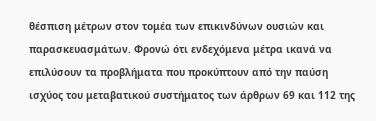θέσπιση μέτρων στον τομέα των επικινδύνων ουσιών και παρασκευασμάτων. Φρονώ ότι ενδεχόμενα μέτρα ικανά να επιλύσουν τα προβλήματα που προκύπτουν από την παύση ισχύος του μεταβατικού συστήματος των άρθρων 69 και 112 της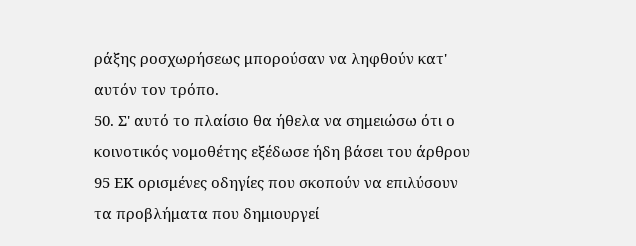ράξης ροσχωρήσεως μπορούσαν να ληφθούν κατ' αυτόν τον τρόπο.
50. Σ' αυτό το πλαίσιο θα ήθελα να σημειώσω ότι ο κοινοτικός νομοθέτης εξέδωσε ήδη βάσει του άρθρου 95 ΕΚ ορισμένες οδηγίες που σκοπούν να επιλύσουν τα προβλήματα που δημιουργεί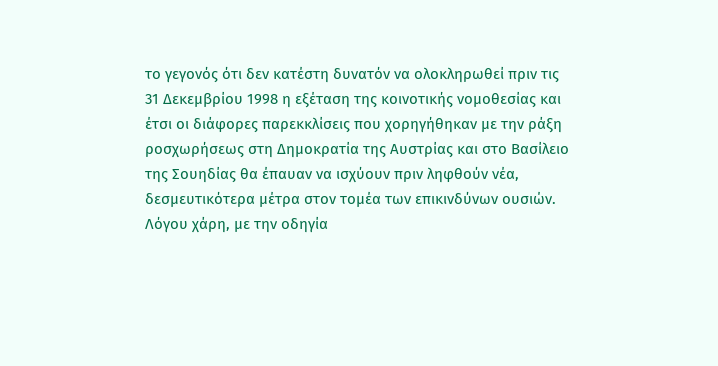το γεγονός ότι δεν κατέστη δυνατόν να ολοκληρωθεί πριν τις 31 Δεκεμβρίου 1998 η εξέταση της κοινοτικής νομοθεσίας και έτσι οι διάφορες παρεκκλίσεις που χορηγήθηκαν με την ράξη ροσχωρήσεως στη Δημοκρατία της Αυστρίας και στο Βασίλειο της Σουηδίας θα έπαυαν να ισχύουν πριν ληφθούν νέα, δεσμευτικότερα μέτρα στον τομέα των επικινδύνων ουσιών. Λόγου χάρη, με την οδηγία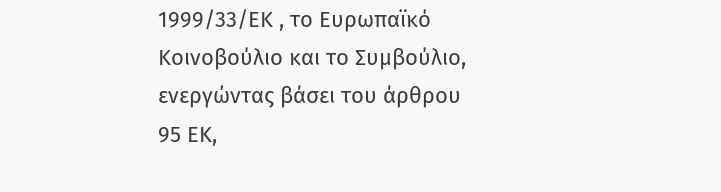1999/33/ΕΚ , το Ευρωπαϊκό Κοινοβούλιο και το Συμβούλιο, ενεργώντας βάσει του άρθρου 95 ΕΚ,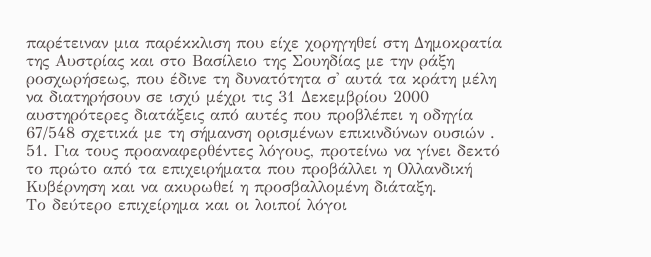παρέτειναν μια παρέκκλιση που είχε χορηγηθεί στη Δημοκρατία της Αυστρίας και στο Βασίλειο της Σουηδίας με την ράξη ροσχωρήσεως, που έδινε τη δυνατότητα σ' αυτά τα κράτη μέλη να διατηρήσουν σε ισχύ μέχρι τις 31 Δεκεμβρίου 2000 αυστηρότερες διατάξεις από αυτές που προβλέπει η οδηγία 67/548 σχετικά με τη σήμανση ορισμένων επικινδύνων ουσιών .
51. Για τους προαναφερθέντες λόγους, προτείνω να γίνει δεκτό το πρώτο από τα επιχειρήματα που προβάλλει η Ολλανδική Κυβέρνηση και να ακυρωθεί η προσβαλλομένη διάταξη.
Το δεύτερο επιχείρημα και οι λοιποί λόγοι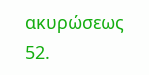ακυρώσεως
52.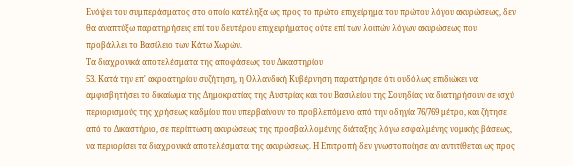Ενόψει του συμπεράσματος στο οποίο κατέληξα ως προς το πρώτο επιχείρημα του πρώτου λόγου ακυρώσεως, δεν θα αναπτύξω παρατηρήσεις επί του δευτέρου επιχειρήματος ούτε επί των λοιπών λόγων ακυρώσεως που προβάλλει το Βασίλειο των Κάτω Χωρών.
Τα διαχρονικά αποτελέσματα της αποφάσεως του Δικαστηρίου
53. Κατά την επ' ακροατηρίου συζήτηση, η Ολλανδική Κυβέρνηση παρατήρησε ότι ουδόλως επιδιώκει να αμφισβητήσει το δικαίωμα της Δημοκρατίας της Αυστρίας και του Βασιλείου της Σουηδίας να διατηρήσουν σε ισχύ περιορισμούς της χρήσεως καδμίου που υπερβαίνουν το προβλεπόμενο από την οδηγία 76/769 μέτρο, και ζήτησε από το Δικαστήριο, σε περίπτωση ακυρώσεως της προσβαλλομένης διάταξης λόγω εσφαλμένης νομικής βάσεως, να περιορίσει τα διαχρονικά αποτελέσματα της ακυρώσεως. Η Επιτροπή δεν γνωστοποίησε αν αντιτίθεται ως προς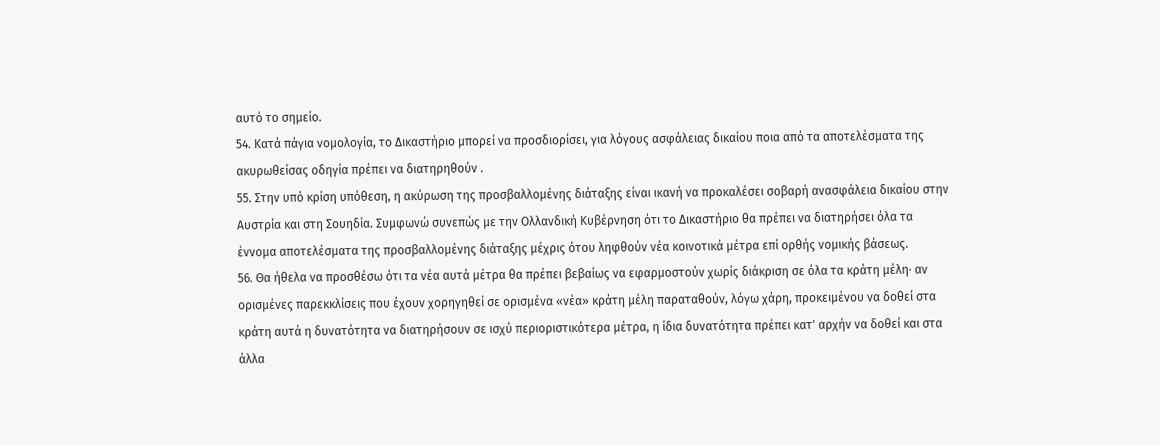αυτό το σημείο.
54. Κατά πάγια νομολογία, το Δικαστήριο μπορεί να προσδιορίσει, για λόγους ασφάλειας δικαίου ποια από τα αποτελέσματα της ακυρωθείσας οδηγία πρέπει να διατηρηθούν .
55. Στην υπό κρίση υπόθεση, η ακύρωση της προσβαλλομένης διάταξης είναι ικανή να προκαλέσει σοβαρή ανασφάλεια δικαίου στην Αυστρία και στη Σουηδία. Συμφωνώ συνεπώς με την Ολλανδική Κυβέρνηση ότι το Δικαστήριο θα πρέπει να διατηρήσει όλα τα έννομα αποτελέσματα της προσβαλλομένης διάταξης μέχρις ότου ληφθούν νέα κοινοτικά μέτρα επί ορθής νομικής βάσεως.
56. Θα ήθελα να προσθέσω ότι τα νέα αυτά μέτρα θα πρέπει βεβαίως να εφαρμοστούν χωρίς διάκριση σε όλα τα κράτη μέλη· αν ορισμένες παρεκκλίσεις που έχουν χορηγηθεί σε ορισμένα «νέα» κράτη μέλη παραταθούν, λόγω χάρη, προκειμένου να δοθεί στα κράτη αυτά η δυνατότητα να διατηρήσουν σε ισχύ περιοριστικότερα μέτρα, η ίδια δυνατότητα πρέπει κατ' αρχήν να δοθεί και στα άλλα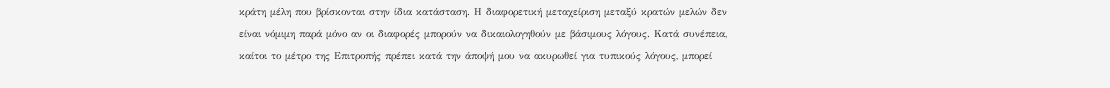κράτη μέλη που βρίσκονται στην ίδια κατάσταση. Η διαφορετική μεταχείριση μεταξύ κρατών μελών δεν είναι νόμιμη παρά μόνο αν οι διαφορές μπορούν να δικαιολογηθούν με βάσιμους λόγους. Κατά συνέπεια, καίτοι το μέτρο της Επιτροπής πρέπει κατά την άποψή μου να ακυρωθεί για τυπικούς λόγους, μπορεί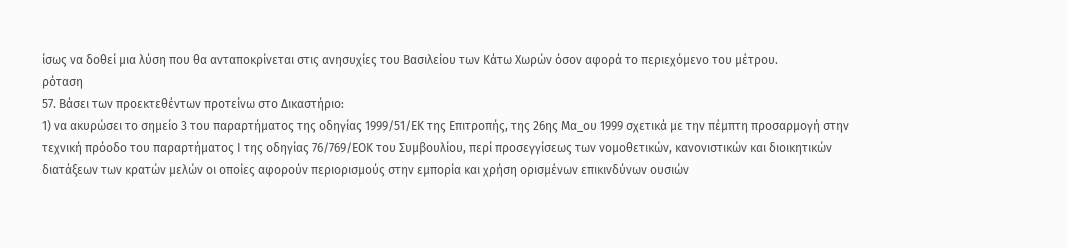ίσως να δοθεί μια λύση που θα ανταποκρίνεται στις ανησυχίες του Βασιλείου των Κάτω Χωρών όσον αφορά το περιεχόμενο του μέτρου.
ρόταση
57. Βάσει των προεκτεθέντων προτείνω στο Δικαστήριο:
1) να ακυρώσει το σημείο 3 του παραρτήματος της οδηγίας 1999/51/ΕΚ της Επιτροπής, της 26ης Μα_ου 1999 σχετικά με την πέμπτη προσαρμογή στην τεχνική πρόοδο του παραρτήματος Ι της οδηγίας 76/769/ΕΟΚ του Συμβουλίου, περί προσεγγίσεως των νομοθετικών, κανονιστικών και διοικητικών διατάξεων των κρατών μελών οι οποίες αφορούν περιορισμούς στην εμπορία και χρήση ορισμένων επικινδύνων ουσιών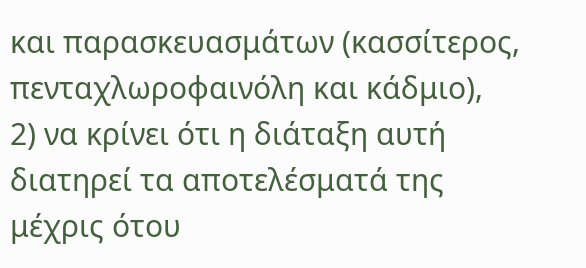και παρασκευασμάτων (κασσίτερος, πενταχλωροφαινόλη και κάδμιο),
2) να κρίνει ότι η διάταξη αυτή διατηρεί τα αποτελέσματά της μέχρις ότου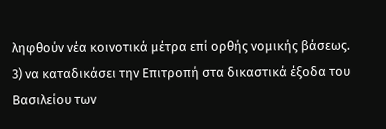ληφθούν νέα κοινοτικά μέτρα επί ορθής νομικής βάσεως.
3) να καταδικάσει την Επιτροπή στα δικαστικά έξοδα του Βασιλείου των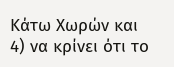Κάτω Χωρών και
4) να κρίνει ότι το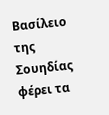Βασίλειο της Σουηδίας φέρει τα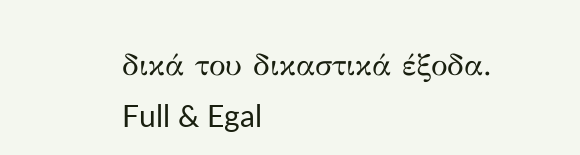δικά του δικαστικά έξοδα.
Full & Egal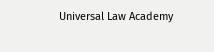Universal Law Academy